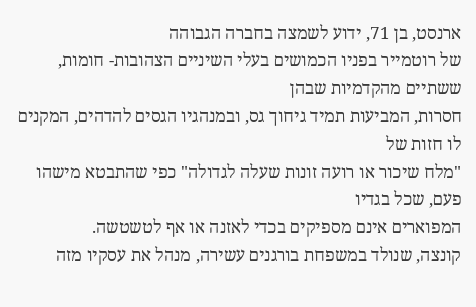ארנסט, בן 71, ידוע לשמצה בחברה הגבוהה
של רוטמייר בפניו הכמושים בעלי השיניים הצהובות- חומות, ששתיים מהקדמיות שבהן
חסרות, המביעות תמיד גיחוך גס, ובמנהגיו הגסים להדהים, המקנים לו חזות של
"מלח שיכור או רועה זונות שעלה לגדולה" כפי שהתבטא מישהו פעם, שכל בגדיו
המפוארים אינם מספיקים בכדי לאזנה או אף לטשטשה.
קונצה, שנולד במשפחת בורגנים עשירה, מנהל את עסקיו מזה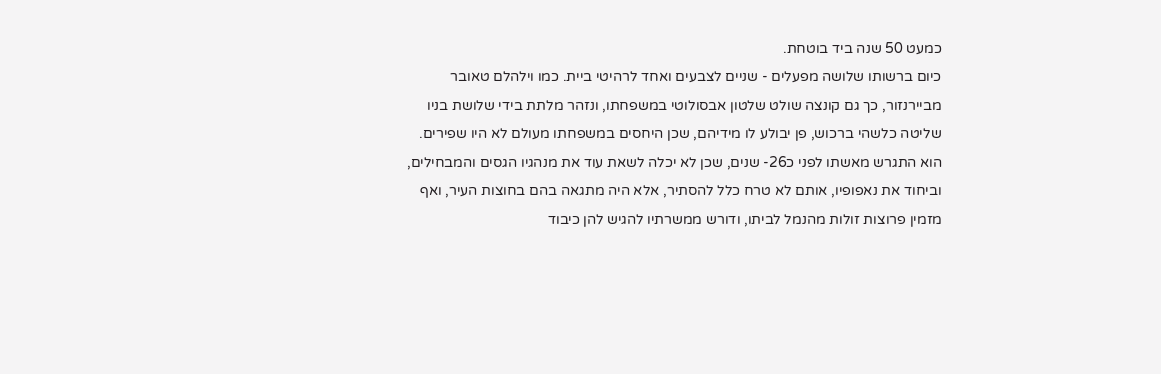כמעט 50 שנה ביד בוטחת.
כיום ברשותו שלושה מפעלים - שניים לצבעים ואחד לרהיטי ביית. כמו וילהלם טאובר
מביירנזור, כך גם קונצה שולט שלטון אבסולוטי במשפחתו, ונזהר מלתת בידי שלושת בניו
שליטה כלשהי ברכוש, פן יבולע לו מידיהם, שכן היחסים במשפחתו מעולם לא היו שפירים.
הוא התגרש מאשתו לפני כ26- שנים, שכן לא יכלה לשאת עוד את מנהגיו הגסים והמבחילים,
וביחוד את נאפופיו, אותם לא טרח כלל להסתיר, אלא היה מתגאה בהם בחוצות העיר, ואף
מזמין פרוצות זולות מהנמל לביתו, ודורש ממשרתיו להגיש להן כיבוד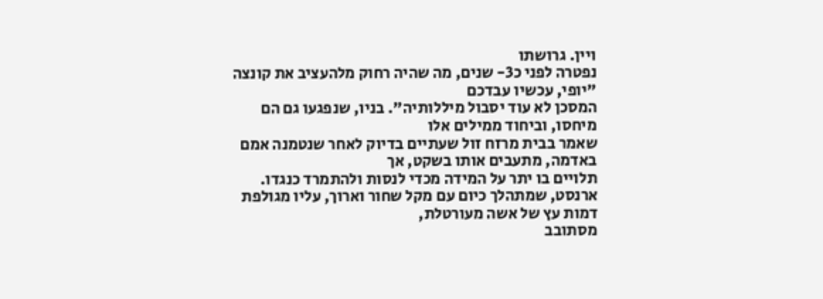ויין. גרושתו
נפטרה לפני כ3- שנים, מה שהיה רחוק מלהעציב את קונצה "יופי, עכשיו עבדכם
המסכן לא עוד יסבול מיללותיה". בניו, שנפגעו גם הם מיחסו, וביחוד ממילים אלו
שאמר בבית מרזח זול שעתיים בדיוק לאחר שנטמנה אמם באדמה, מתעבים אותו בשקט, אך
תלויים בו יתר על המידה מכדי לנסות ולהתמרד כנגדו.
ארנסט, שמתהלך כיום עם מקל שחור וארוך, עליו מגולפת דמות עץ של אשה מעורטלת,
מסתובב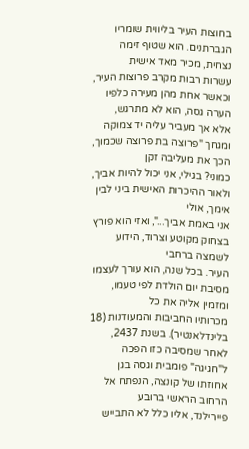בחוצות העיר בליווית שומריו הגברתנים. הוא שטוף זימה נצחית, מכיר מאד אישית
עשרות רבות מקרב פרוצות העיר, וכאשר אחת מהן מעירה כלפיו הערה גסה, הוא לא מתרגש,
אלא אך מעביר עליה יד צמוקה ומגחך "פרוצה בת פרוצה שכמוך, הכך את מעליבה זקן
כמוני? בגילי, אני יכול להיות אביך, ולאור ההיכרות האישית ביני לבין אימך, אולי
אני באמת אביך...", ואזי הוא פורץ בצחוק מקוטע וצרוד, הידוע לשמצה ברחבי
העיר. בכל שנה, הוא עורך לעצמו מסיבת יום הולדת לפי טעמו, ומזמין אליה את כל
מכרותיו החביבות והמעודנות (18 בלינדלאנטיר). בשנת 2437, לאחר שמסיבה כזו הפכה
ל"חגיגה" פומבית וגסה בגן אחוזתו של קונצה, הנפתח אל הרחוב הראשי ברובע
פיירילנד, אליו כלל לא התבייש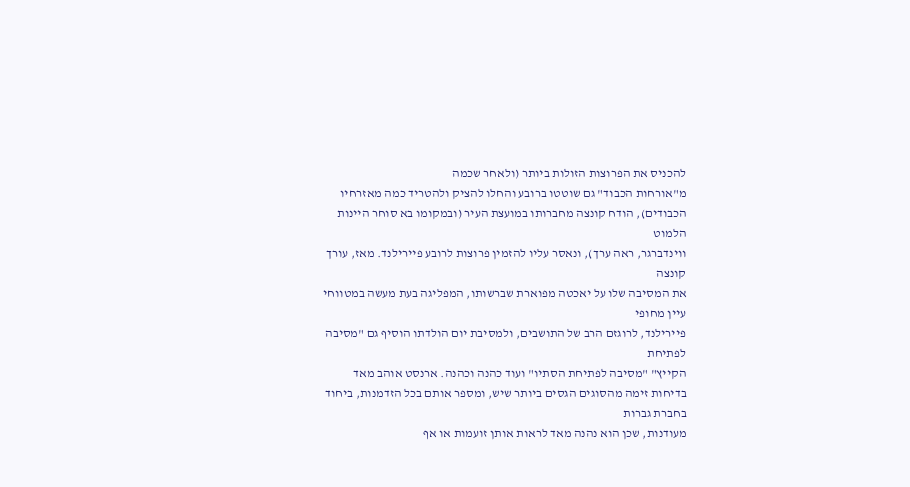להכניס את הפרוצות הזולות ביותר (ולאחר שכמה
מ"אורחות הכבוד" גם שוטטו ברובע והחלו להציק ולהטריד כמה מאזרחיו
הכבודים), הודח קונצה מחברותו במועצת העיר (ובמקומו בא סוחר היינות הלמוט
ווינדברגר, ראה ערך), ונאסר עליו להזמין פרוצות לרובע פיירילנד. מאז, עורך קונצה
את המסיבה שלו על יאכטה מפוארת שברשותו, המפליגה בעת מעשה במטווחי עיין מחופי
פיירילנד, לרוגזם הרב של התושבים, ולמסיבת יום הולדתו הוסיף גם "מסיבה לפתיחת
הקייץ" "מסיבה לפתיחת הסתיו" ועוד כהנה וכהנה. ארנסט אוהב מאד
בדיחות זימה מהסוגים הגסים ביותר שיש, ומספר אותם בכל הזדמנות, ביחוד בחברת גברות
מעודנות, שכן הוא נהנה מאד לראות אותן זועמות או אף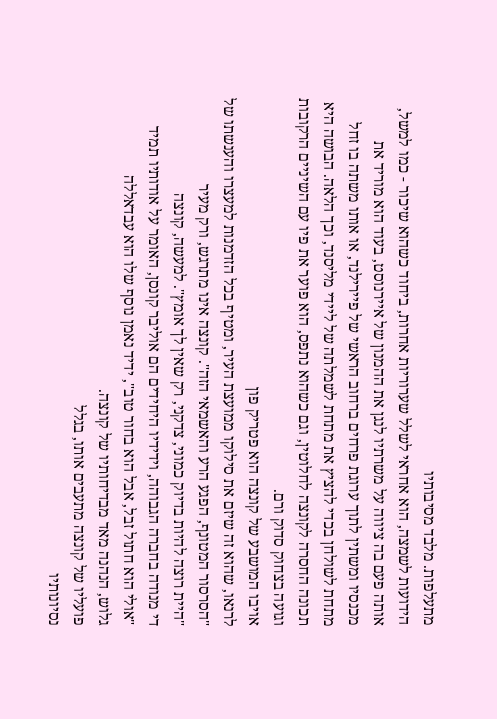מתעלפות. מלבד מסיבותיו
הידועות לשמצה, הוא אחראי לשלל שערוריות אחרות, ביחוד כשהוא שיכור - כמו למשל,
אותה פעם בה ציווה על משרתיו לנגן את ההמנון של איירנוסט, בעוד הוא מוריד את
מכנסיו ומשתין לתוך ערוגת פרחים ברחוב הראשי של פיירילנד, או אותו משתה בו זחל
מתחת לשולחן בכדי להציץ את מתחת לשמלתה של ליידי מליסנד, וכך הלאה. הבושה היא
תכונה החסרה לקונצה לחלוטין, וגם כשהוא נתפס, הוא פוער את פיו עם השיניים הרקובות
וגועה בצחוק סדוק ורם.
אויבו המושבע של קונצה הוא פטריק פון
לרנאו, שהוא זה שיזם את סילוקו ממועצת העיר, ומטיף בכל הזדמנות למעצרו והענשתו של
"הסרסור המטונף, הפגע הרע והאשמאי הזה". קונצה אינו מתרגש, ורק מעיר
"היית רוצה להיות בדיוק כמוני, צדקני, רק שאין לך אומץ". למעשה, קונצה
די מנודה בחברה הגבוהה, וידידיו היחידים הם אוליבר קונסן, האומר על אודותיו תמיד
"אולי הוא חתול זבל, אבל הוא בחור טוב", ידיד נאמן נוסף שלו הוא עבדאללה
גלוש, הנהנה מאד מבדיחותיו של קונצה.
פועליו של קונצה מתעבים אותו, בגלל
נסיונותיו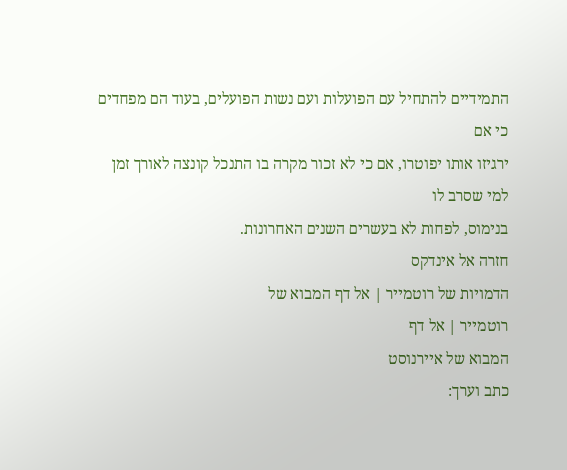התמידיים להתחיל עם הפועלות ועם נשות הפועלים, בעוד הם מפחדים כי אם
ירגיזו אותו יפוטרו, אם כי לא זכור מקרה בו התנכל קונצה לאורך זמן למי שסרב לו
בנימוס, לפחות לא בעשרים השנים האחרונות.
חזרה אל אינדקס
הדמויות של רוטמייר | אל דף המבוא של
רוטמייר | אל דף
המבוא של איירנוסט
כתב וערך: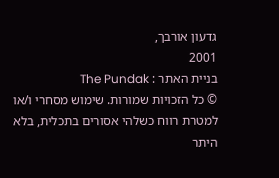גדעון אורבך,
2001
בניית האתר : The Pundak
© כל הזכויות שמורות. שימוש מסחרי ו/או למטרת רווח כשלהי אסורים בתכלית, בלא היתר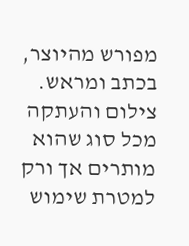מפורש מהיוצר, בכתב ומראש. צילום והעתקה מכל סוג שהוא מותרים אך ורק למטרת שימוש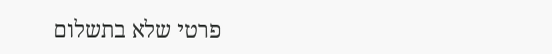פרטי שלא בתשלום